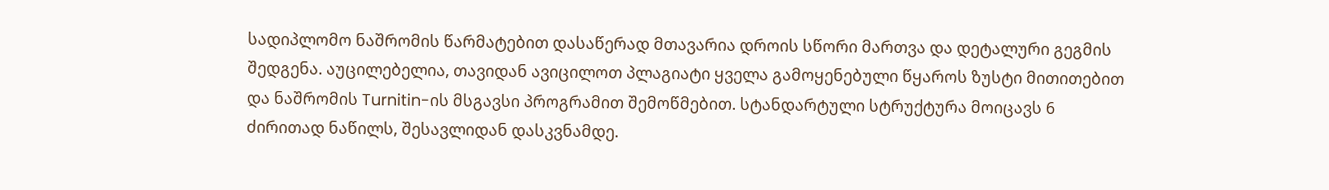სადიპლომო ნაშრომის წარმატებით დასაწერად მთავარია დროის სწორი მართვა და დეტალური გეგმის შედგენა. აუცილებელია, თავიდან ავიცილოთ პლაგიატი ყველა გამოყენებული წყაროს ზუსტი მითითებით და ნაშრომის Turnitin-ის მსგავსი პროგრამით შემოწმებით. სტანდარტული სტრუქტურა მოიცავს 6 ძირითად ნაწილს, შესავლიდან დასკვნამდე.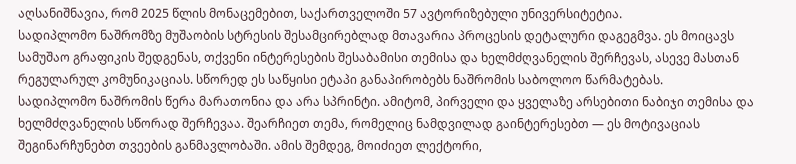აღსანიშნავია, რომ 2025 წლის მონაცემებით, საქართველოში 57 ავტორიზებული უნივერსიტეტია.
სადიპლომო ნაშრომზე მუშაობის სტრესის შესამცირებლად მთავარია პროცესის დეტალური დაგეგმვა. ეს მოიცავს სამუშაო გრაფიკის შედგენას, თქვენი ინტერესების შესაბამისი თემისა და ხელმძღვანელის შერჩევას, ასევე მასთან რეგულარულ კომუნიკაციას. სწორედ ეს საწყისი ეტაპი განაპირობებს ნაშრომის საბოლოო წარმატებას.
სადიპლომო ნაშრომის წერა მარათონია და არა სპრინტი. ამიტომ, პირველი და ყველაზე არსებითი ნაბიჯი თემისა და ხელმძღვანელის სწორად შერჩევაა. შეარჩიეთ თემა, რომელიც ნამდვილად გაინტერესებთ — ეს მოტივაციას შეგინარჩუნებთ თვეების განმავლობაში. ამის შემდეგ, მოიძიეთ ლექტორი,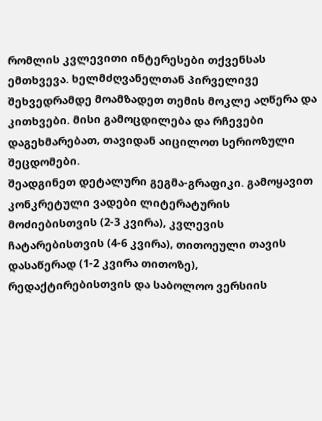რომლის კვლევითი ინტერესები თქვენსას ემთხვევა. ხელმძღვანელთან პირველივე შეხვედრამდე მოამზადეთ თემის მოკლე აღწერა და კითხვები. მისი გამოცდილება და რჩევები დაგეხმარებათ, თავიდან აიცილოთ სერიოზული შეცდომები.
შეადგინეთ დეტალური გეგმა-გრაფიკი. გამოყავით კონკრეტული ვადები ლიტერატურის მოძიებისთვის (2-3 კვირა), კვლევის ჩატარებისთვის (4-6 კვირა), თითოეული თავის დასაწერად (1-2 კვირა თითოზე), რედაქტირებისთვის და საბოლოო ვერსიის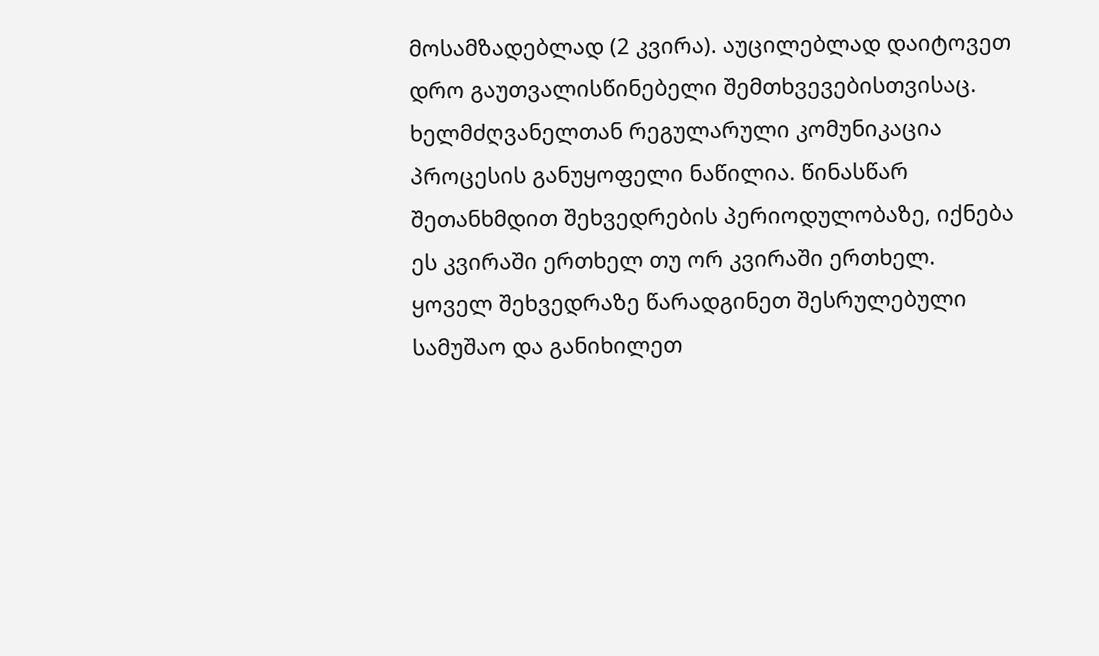მოსამზადებლად (2 კვირა). აუცილებლად დაიტოვეთ დრო გაუთვალისწინებელი შემთხვევებისთვისაც.
ხელმძღვანელთან რეგულარული კომუნიკაცია პროცესის განუყოფელი ნაწილია. წინასწარ შეთანხმდით შეხვედრების პერიოდულობაზე, იქნება ეს კვირაში ერთხელ თუ ორ კვირაში ერთხელ. ყოველ შეხვედრაზე წარადგინეთ შესრულებული სამუშაო და განიხილეთ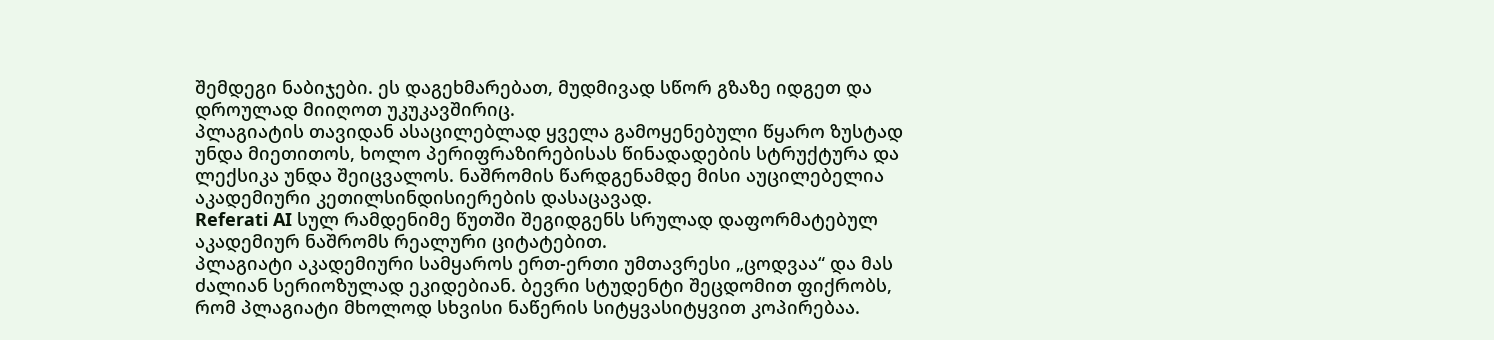შემდეგი ნაბიჯები. ეს დაგეხმარებათ, მუდმივად სწორ გზაზე იდგეთ და დროულად მიიღოთ უკუკავშირიც.
პლაგიატის თავიდან ასაცილებლად ყველა გამოყენებული წყარო ზუსტად უნდა მიეთითოს, ხოლო პერიფრაზირებისას წინადადების სტრუქტურა და ლექსიკა უნდა შეიცვალოს. ნაშრომის წარდგენამდე მისი აუცილებელია აკადემიური კეთილსინდისიერების დასაცავად.
Referati AI სულ რამდენიმე წუთში შეგიდგენს სრულად დაფორმატებულ აკადემიურ ნაშრომს რეალური ციტატებით.
პლაგიატი აკადემიური სამყაროს ერთ-ერთი უმთავრესი „ცოდვაა“ და მას ძალიან სერიოზულად ეკიდებიან. ბევრი სტუდენტი შეცდომით ფიქრობს, რომ პლაგიატი მხოლოდ სხვისი ნაწერის სიტყვასიტყვით კოპირებაა.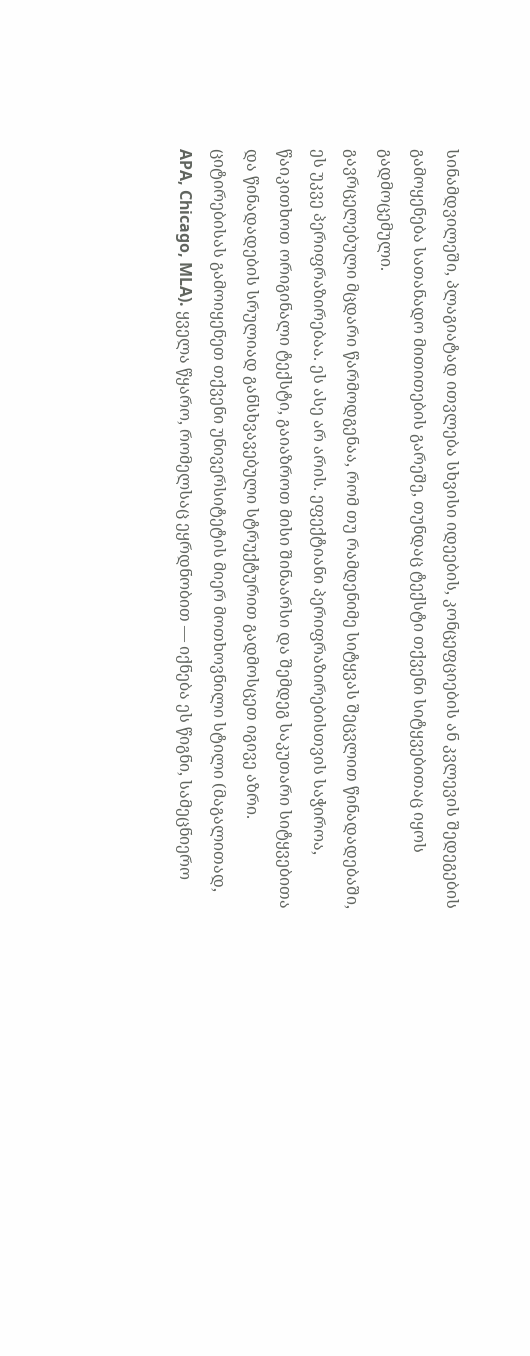სინამდვილეში, პლაგიატად ითვლება სხვისი იდეების, კონცეფციების ან კვლევის შედეგების გამოყენება სათანადო მითითების გარეშე, თუნდაც ტექსტი თქვენი სიტყვებითაც იყოს გადმოცემული.
გავრცელებული მცდარი წარმოდგენაა, რომ თუ რამდენიმე სიტყვას შეცვლით წინადადებაში, ეს უკვე პერიფრაზირებაა. ეს ასე არ არის. ეფექტიანი პერიფრაზირებისთვის საჭიროა, წაიკითხოთ ორიგინალი ტექსტი, გაიაზროთ მისი შინაარსი და შემდეგ საკუთარი სიტყვებითა და წინადადების სრულიად განსხვავებული სტრუქტურით გადმოსცეთ იგივე აზრი.
ციტირებისას გამოიყენეთ თქვენი უნივერსიტეტის მიერ მოთხოვნილი სტილი (მაგალითად, APA, Chicago, MLA). ყველა წყარო, რომელსაც ეყრდნობით — იქნება ეს წიგნი, სამეცნიერო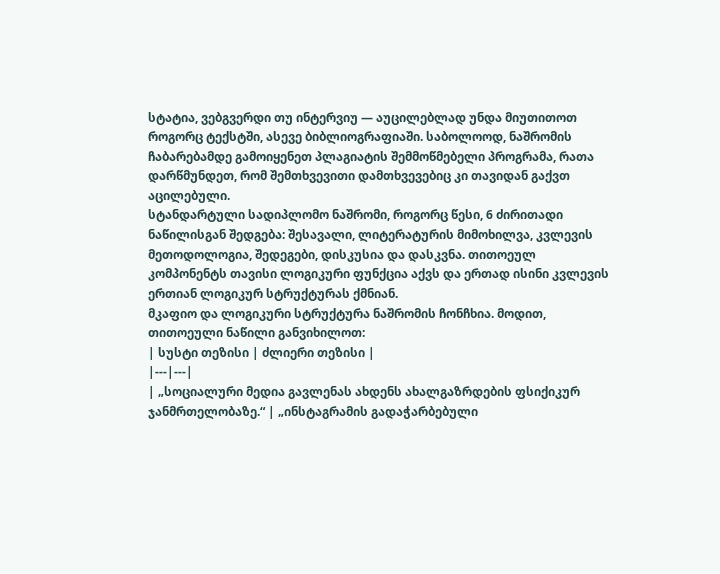სტატია, ვებგვერდი თუ ინტერვიუ — აუცილებლად უნდა მიუთითოთ როგორც ტექსტში, ასევე ბიბლიოგრაფიაში. საბოლოოდ, ნაშრომის ჩაბარებამდე გამოიყენეთ პლაგიატის შემმოწმებელი პროგრამა, რათა დარწმუნდეთ, რომ შემთხვევითი დამთხვევებიც კი თავიდან გაქვთ აცილებული.
სტანდარტული სადიპლომო ნაშრომი, როგორც წესი, 6 ძირითადი ნაწილისგან შედგება: შესავალი, ლიტერატურის მიმოხილვა, კვლევის მეთოდოლოგია, შედეგები, დისკუსია და დასკვნა. თითოეულ კომპონენტს თავისი ლოგიკური ფუნქცია აქვს და ერთად ისინი კვლევის ერთიან ლოგიკურ სტრუქტურას ქმნიან.
მკაფიო და ლოგიკური სტრუქტურა ნაშრომის ჩონჩხია. მოდით, თითოეული ნაწილი განვიხილოთ:
| სუსტი თეზისი | ძლიერი თეზისი |
|---|---|
| „სოციალური მედია გავლენას ახდენს ახალგაზრდების ფსიქიკურ ჯანმრთელობაზე.“ | „ინსტაგრამის გადაჭარბებული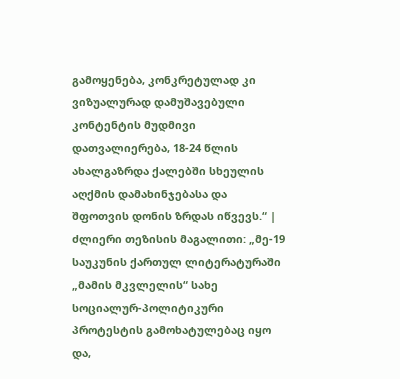გამოყენება, კონკრეტულად კი ვიზუალურად დამუშავებული კონტენტის მუდმივი დათვალიერება, 18-24 წლის ახალგაზრდა ქალებში სხეულის აღქმის დამახინჯებასა და შფოთვის დონის ზრდას იწვევს.“ |
ძლიერი თეზისის მაგალითი: „მე-19 საუკუნის ქართულ ლიტერატურაში „მამის მკვლელის“ სახე სოციალურ-პოლიტიკური პროტესტის გამოხატულებაც იყო და,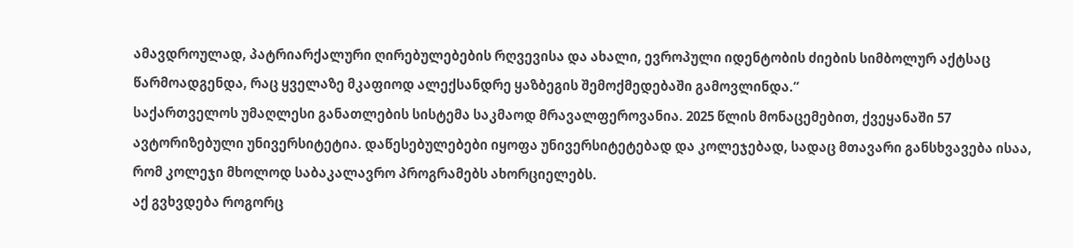ამავდროულად, პატრიარქალური ღირებულებების რღვევისა და ახალი, ევროპული იდენტობის ძიების სიმბოლურ აქტსაც წარმოადგენდა, რაც ყველაზე მკაფიოდ ალექსანდრე ყაზბეგის შემოქმედებაში გამოვლინდა.“
საქართველოს უმაღლესი განათლების სისტემა საკმაოდ მრავალფეროვანია. 2025 წლის მონაცემებით, ქვეყანაში 57 ავტორიზებული უნივერსიტეტია. დაწესებულებები იყოფა უნივერსიტეტებად და კოლეჯებად, სადაც მთავარი განსხვავება ისაა, რომ კოლეჯი მხოლოდ საბაკალავრო პროგრამებს ახორციელებს.
აქ გვხვდება როგორც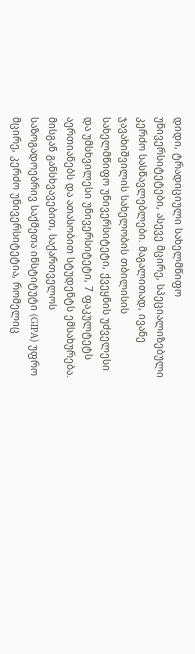დიდი, ტრადიციული სახელმწიფო უნივერსიტეტები, ასევე მცირე, სპეციალიზებული კერძო სასწავლებლები. მაგალითად, ივანე ჯავახიშვილის სახელობის თბილისის სახელმწიფო უნივერსიტეტი, ქვეყნის უძველესი და უმსხვილესი უნივერსიტეტი, 7 ფაკულტეტს აერთიანებს და ათასობით სტუდენტს ემსახურება. მისგან განსხვავებით, საქართველოს საზოგადოებრივ საქმეთა ინსტიტუტი (GIPA) უფრო მცირე, კერძო უნივერსიტეტია, რომელიც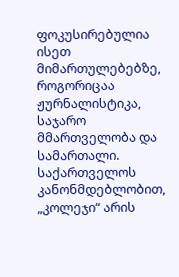ფოკუსირებულია ისეთ მიმართულებებზე, როგორიცაა ჟურნალისტიკა, საჯარო მმართველობა და სამართალი.
საქართველოს კანონმდებლობით, „კოლეჯი“ არის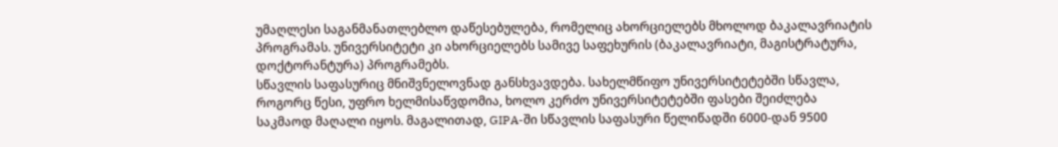უმაღლესი საგანმანათლებლო დაწესებულება, რომელიც ახორციელებს მხოლოდ ბაკალავრიატის პროგრამას. უნივერსიტეტი კი ახორციელებს სამივე საფეხურის (ბაკალავრიატი, მაგისტრატურა, დოქტორანტურა) პროგრამებს.
სწავლის საფასურიც მნიშვნელოვნად განსხვავდება. სახელმწიფო უნივერსიტეტებში სწავლა, როგორც წესი, უფრო ხელმისაწვდომია, ხოლო კერძო უნივერსიტეტებში ფასები შეიძლება საკმაოდ მაღალი იყოს. მაგალითად, GIPA-ში სწავლის საფასური წელიწადში 6000-დან 9500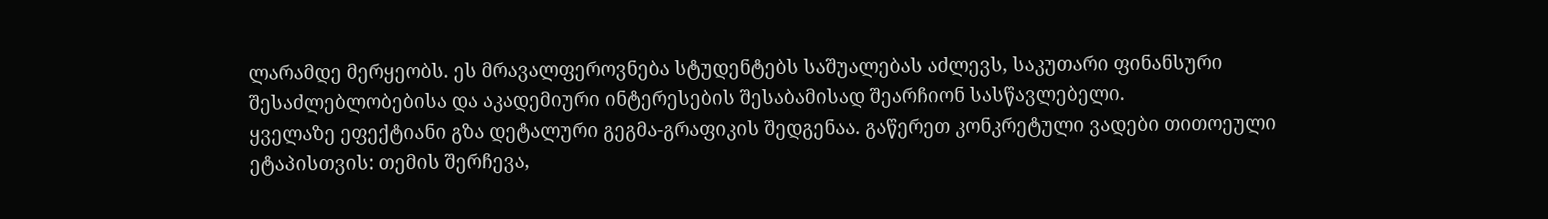ლარამდე მერყეობს. ეს მრავალფეროვნება სტუდენტებს საშუალებას აძლევს, საკუთარი ფინანსური შესაძლებლობებისა და აკადემიური ინტერესების შესაბამისად შეარჩიონ სასწავლებელი.
ყველაზე ეფექტიანი გზა დეტალური გეგმა-გრაფიკის შედგენაა. გაწერეთ კონკრეტული ვადები თითოეული ეტაპისთვის: თემის შერჩევა,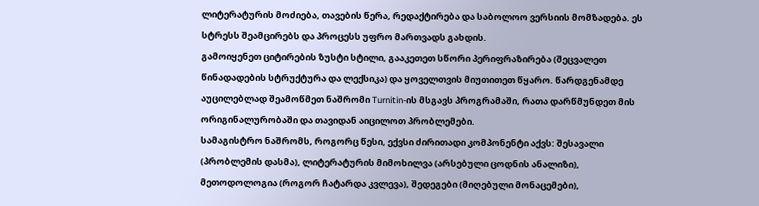ლიტერატურის მოძიება, თავების წერა, რედაქტირება და საბოლოო ვერსიის მომზადება. ეს სტრესს შეამცირებს და პროცესს უფრო მართვადს გახდის.
გამოიყენეთ ციტირების ზუსტი სტილი, გააკეთეთ სწორი პერიფრაზირება (შეცვალეთ წინადადების სტრუქტურა და ლექსიკა) და ყოველთვის მიუთითეთ წყარო. წარდგენამდე აუცილებლად შეამოწმეთ ნაშრომი Turnitin-ის მსგავს პროგრამაში, რათა დარწმუნდეთ მის ორიგინალურობაში და თავიდან აიცილოთ პრობლემები.
სამაგისტრო ნაშრომს, როგორც წესი, ექვსი ძირითადი კომპონენტი აქვს: შესავალი (პრობლემის დასმა), ლიტერატურის მიმოხილვა (არსებული ცოდნის ანალიზი), მეთოდოლოგია (როგორ ჩატარდა კვლევა), შედეგები (მიღებული მონაცემები),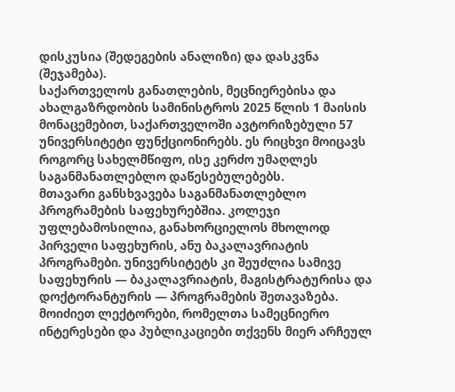დისკუსია (შედეგების ანალიზი) და დასკვნა (შეჯამება).
საქართველოს განათლების, მეცნიერებისა და ახალგაზრდობის სამინისტროს 2025 წლის 1 მაისის მონაცემებით, საქართველოში ავტორიზებული 57 უნივერსიტეტი ფუნქციონირებს. ეს რიცხვი მოიცავს როგორც სახელმწიფო, ისე კერძო უმაღლეს საგანმანათლებლო დაწესებულებებს.
მთავარი განსხვავება საგანმანათლებლო პროგრამების საფეხურებშია. კოლეჯი უფლებამოსილია, განახორციელოს მხოლოდ პირველი საფეხურის, ანუ ბაკალავრიატის პროგრამები. უნივერსიტეტს კი შეუძლია სამივე საფეხურის — ბაკალავრიატის, მაგისტრატურისა და დოქტორანტურის — პროგრამების შეთავაზება.
მოიძიეთ ლექტორები, რომელთა სამეცნიერო ინტერესები და პუბლიკაციები თქვენს მიერ არჩეულ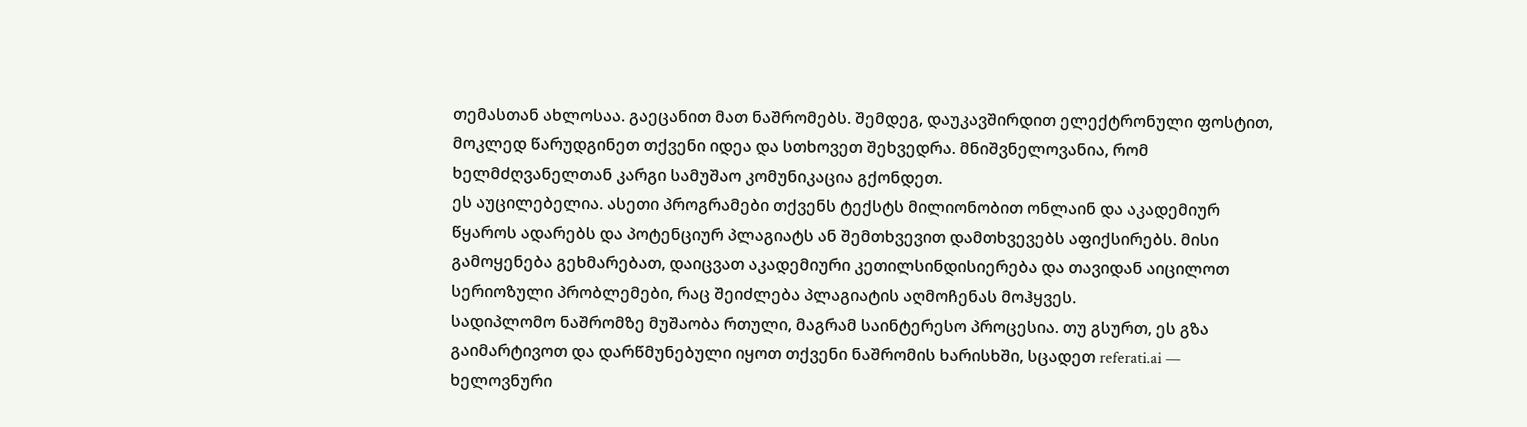თემასთან ახლოსაა. გაეცანით მათ ნაშრომებს. შემდეგ, დაუკავშირდით ელექტრონული ფოსტით, მოკლედ წარუდგინეთ თქვენი იდეა და სთხოვეთ შეხვედრა. მნიშვნელოვანია, რომ ხელმძღვანელთან კარგი სამუშაო კომუნიკაცია გქონდეთ.
ეს აუცილებელია. ასეთი პროგრამები თქვენს ტექსტს მილიონობით ონლაინ და აკადემიურ წყაროს ადარებს და პოტენციურ პლაგიატს ან შემთხვევით დამთხვევებს აფიქსირებს. მისი გამოყენება გეხმარებათ, დაიცვათ აკადემიური კეთილსინდისიერება და თავიდან აიცილოთ სერიოზული პრობლემები, რაც შეიძლება პლაგიატის აღმოჩენას მოჰყვეს.
სადიპლომო ნაშრომზე მუშაობა რთული, მაგრამ საინტერესო პროცესია. თუ გსურთ, ეს გზა გაიმარტივოთ და დარწმუნებული იყოთ თქვენი ნაშრომის ხარისხში, სცადეთ referati.ai — ხელოვნური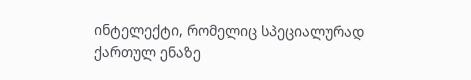ინტელექტი, რომელიც სპეციალურად ქართულ ენაზე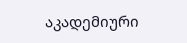აკადემიური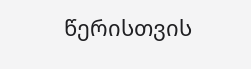წერისთვის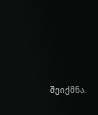შეიქმნა.